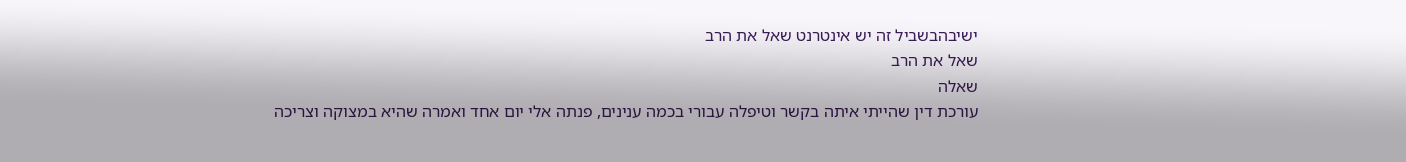ישיבהבשביל זה יש אינטרנט שאל את הרב
שאל את הרב
שאלה
עורכת דין שהייתי איתה בקשר וטיפלה עבורי בכמה ענינים, פנתה אלי יום אחד ואמרה שהיא במצוקה וצריכה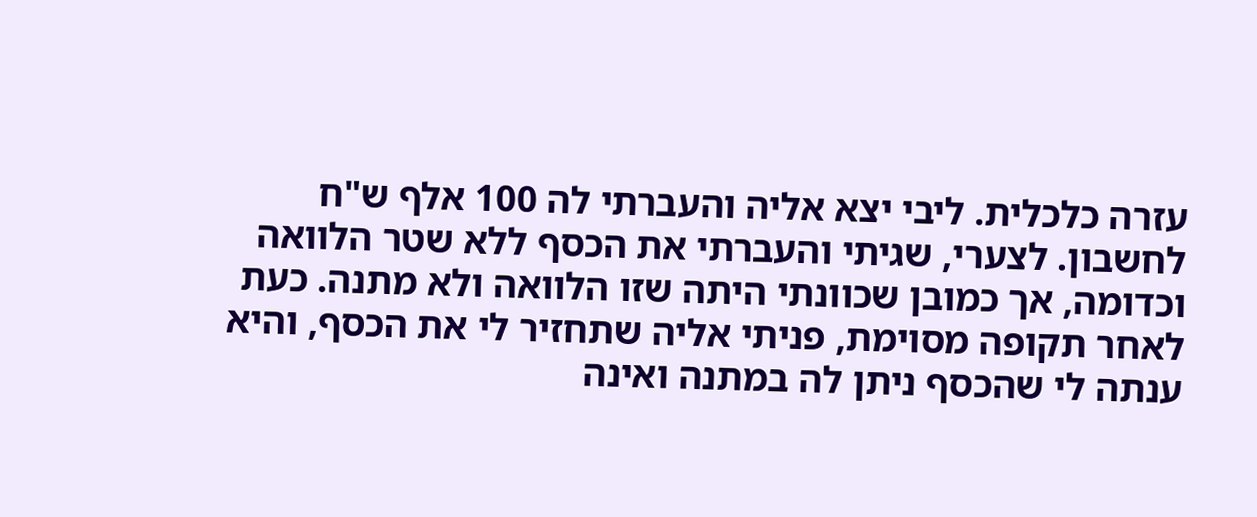עזרה כלכלית. ליבי יצא אליה והעברתי לה 100 אלף ש"ח לחשבון. לצערי, שגיתי והעברתי את הכסף ללא שטר הלוואה וכדומה, אך כמובן שכוונתי היתה שזו הלוואה ולא מתנה. כעת לאחר תקופה מסוימת, פניתי אליה שתחזיר לי את הכסף, והיא ענתה לי שהכסף ניתן לה במתנה ואינה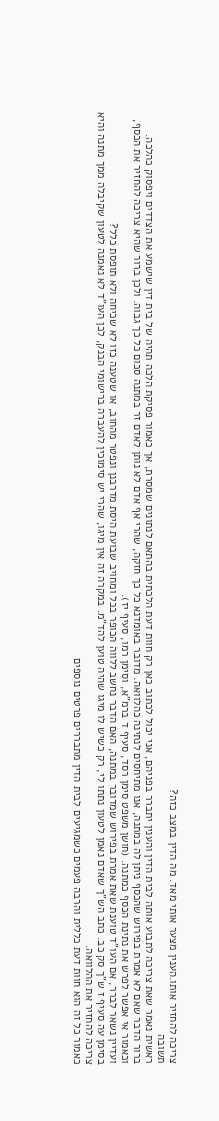צריכה להחזיר אותו.הענין מצער אותי מאד. מה הדין במצב כזה?
תשובה
ראשית נאמר שאת צריכה לתבוע אותה לבית הדין והענין יתברר בפניהם, אני יכול לכתוב כאן רק חוות דעת הלכתית בהתאם לנתונים שמסרת, אך כאמור פסיקת הלכה תהיה של בית דין שישמע את הצדדים ויפסוק כהלכה.
ברור הדבר שאם לא אמרת בפירוש שהכסף ניתן לה במתנה, אנו מתיחסים לנתינה כהלוואה. מדובר באומדנא כל כך חזקה, שהרי אף אדם לא נותן לאדם זר במתנה סכום כל כך גבוה. ולכן ברור שהיא צריכה להחזיר את הכסף, וכאמור אי אפשר לפרש את נתינת הכסף כמתנה. (חושן משפט סימן רסד, סעיף ד ברמ"א, וסימן רמו, סעיף יז).
ועדיין נשאר לברר, אם העו"ד טוענת שאת אמרת בפירוש שמדובר במתנה, האם הדבר נחשב ללווה הכופר בכל ומחויב שבועת היסת מדרבנן ונפטר מהחוב, או שטענה כזו לא שכיחה ולא תופסת כלל?
בסימן עה סעיף ז ש"ך סק כב. כתב הש"ך שאדם נאמן לטעון נתתו לי, רק כשיש לו מיגו שהיה טוען להד"מ. במקרה זה אין מיגו, שהרי יש סימוכין להעברה ברישומי הבנק, לכן העו"ד לא נאמנה לטעון שקיבלה ממך מתנה והיא צריכה להחזיר את ההלוואה.
כאמור כל זה הוא חוות דעת כללית והרבה פעמים כשמגיעים לבית הדין מתבררים פרטים נוספים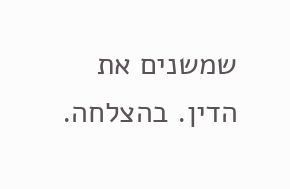שמשנים את הדין. בהצלחה.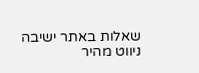שאלות באתר ישיבה
ניווט מהיר